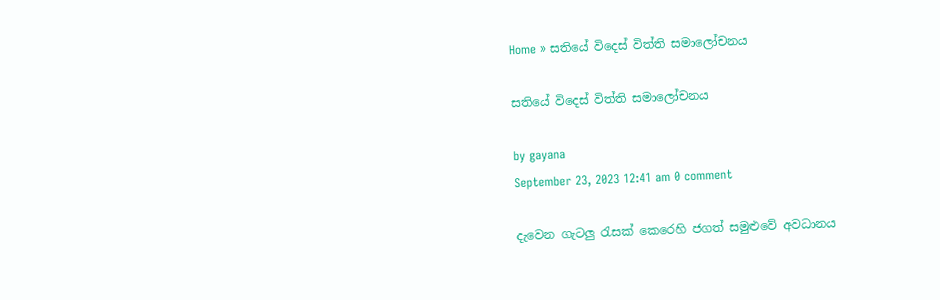Home » සතියේ විදෙස් විත්ති සමාලෝචනය

සතියේ විදෙස් විත්ති සමාලෝචනය

by gayana
September 23, 2023 12:41 am 0 comment

දැවෙන ගැටලු රැසක් ‍කෙරෙහි ජගත් සමුළුවේ අවධානය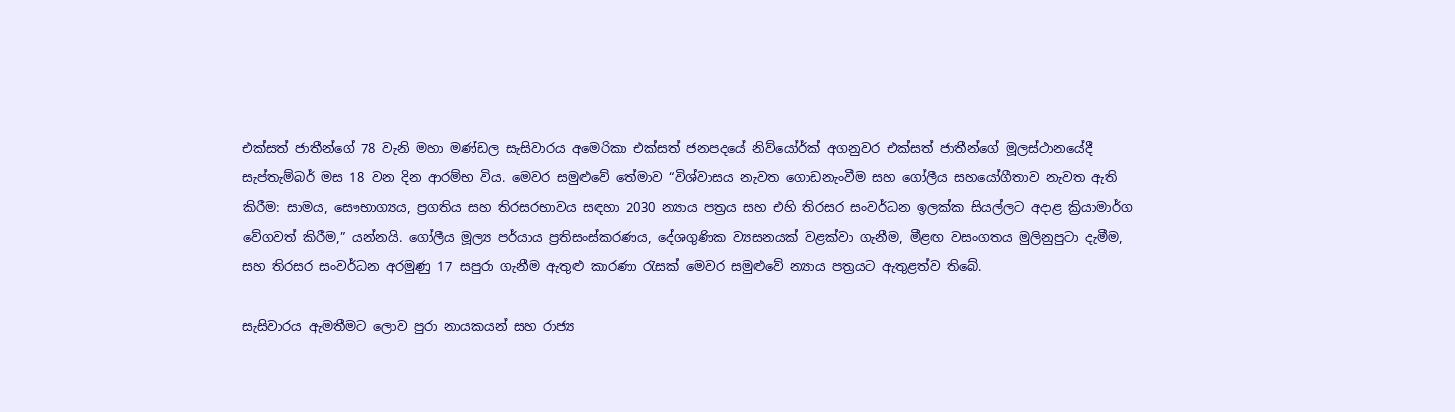එක්සත් ජාතීන්ගේ 78 වැනි මහා මණ්ඩල සැසිවාරය අමෙරිකා එක්සත් ජනපදයේ නිව්යෝර්ක් අගනුවර එක්සත් ජාතීන්ගේ මූලස්ථානයේදී සැප්තැම්බර් මස 18 වන දින ආරම්භ විය. මෙවර සමුළුවේ තේමාව “විශ්වාසය නැවත ගොඩනැංවීම සහ ගෝලීය සහයෝගීතාව නැවත ඇති කිරීම: සාමය, සෞභාග්‍යය, ප්‍රගතිය සහ තිරසරභාවය සඳහා 2030 න්‍යාය පත්‍රය සහ එහි තිරසර සංවර්ධන ඉලක්ක සියල්ලට අදාළ ක්‍රියාමාර්ග වේගවත් කිරීම,” යන්නයි. ගෝලීය මූල්‍ය පර්යාය ප්‍රතිසංස්කරණය, දේශගුණික ව්‍යසනයක් වළක්වා ගැනීම, මීළඟ වසංගතය මුලිනුපුටා දැමීම, සහ තිරසර සංවර්ධන අරමුණු 17 සපුරා ගැනීම ඇතුළු කාරණා රැසක් මෙවර සමුළුවේ න්‍යාය පත්‍රයට ඇතුළත්ව තිබේ.

සැසිවාරය ඇමතීමට ලොව පුරා නායකයන් සහ රාජ්‍ය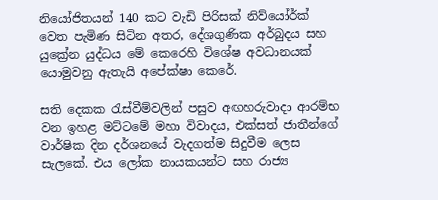නියෝජිතයන් 140 කට වැඩි පිරිසක් නිව්යෝර්ක් වෙත පැමිණ සිටින අතර, දේශගුණික අර්බුදය සහ යුක්‍රේන යුද්ධය මේ කෙරෙහි විශේෂ අවධානයක් යොමුවනු ඇතැයි අපේක්ෂා කෙරේ.

සති දෙකක රැස්වීම්වලින් පසුව අඟහරුවාදා ආරම්භ වන ඉහළ මට්ටමේ මහා විවාදය, එක්සත් ජාතීන්ගේ වාර්ෂික දින දර්ශනයේ වැදගත්ම සිදුවීම ලෙස සැලකේ. එය ලෝක නායකයන්ට සහ රාජ්‍ය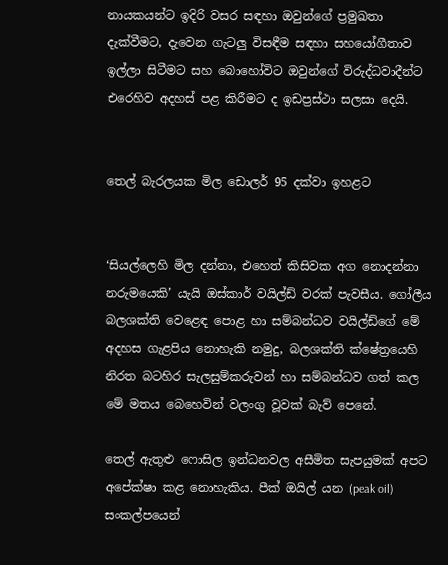නායකයන්ට ඉදිරි වසර සඳහා ඔවුන්ගේ ප්‍රමුඛතා දැක්වීමට, දැවෙන ගැටලු විසඳීම සඳහා සහයෝගීතාව ඉල්ලා සිටීමට සහ බොහෝවිට ඔවුන්ගේ විරුද්ධවාදීන්ට එරෙහිව අදහස් පළ කිරීමට ද ඉඩප්‍රස්ථා සලසා දෙයි.


තෙල් බැරලයක මිල ඩොලර් 95 දක්වා ඉහළට


‘සියල්ලෙහි මිල දන්නා, එහෙත් කිසිවක අග නොදන්නා නරුමයෙකි’ යැයි ඔස්කාර් වයිල්ඩ් වරක් පැවසීය. ගෝලීය බලශක්ති වෙළෙඳ පොළ හා සම්බන්ධව වයිල්ඩ්ගේ මේ අදහස ගැළපිය නොහැකි නමුදු, බලශක්ති ක්ෂේත්‍රයෙහි නිරත බටහිර සැලසුම්කරුවන් හා සම්බන්ධව ගත් කල මේ මතය බෙහෙවින් වලංගු වූවක් බැව් පෙනේ.

තෙල් ඇතුළු ෆොසිල ඉන්ධනවල අසීමිත සැපයුමක් අපට අපේක්ෂා කළ නොහැකිය. පීක් ඔයිල් යන (peak oil) සංකල්පයෙන්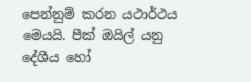පෙන්නුම් කරන යථාර්ථය මෙයයි. පීක් ඔයිල් යනු දේශීය හෝ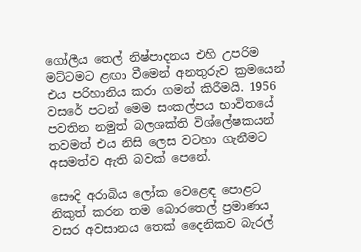ගෝලීය තෙල් නිෂ්පාදනය එහි උපරිම මට්ටමට ළඟා වීමෙන් අනතුරුව ක්‍රමයෙන් එය පරිහානිය කරා ගමන් කිරීමයි. 1956 වසරේ පටන් මෙම සංකල්පය භාවිතයේ පවතින නමුත් බලශක්ති විශ්ලේෂකයන් තවමත් එය නිසි ලෙස වටහා ගැනීමට අසමත්ව ඇති බවක් පෙනේ.

සෞදි අරාබිය ලෝක වෙළෙඳ පොළට නිකුත් කරන තම බොරතෙල් ප්‍රමාණය වසර අවසානය තෙක් දෛනිකව බැරල්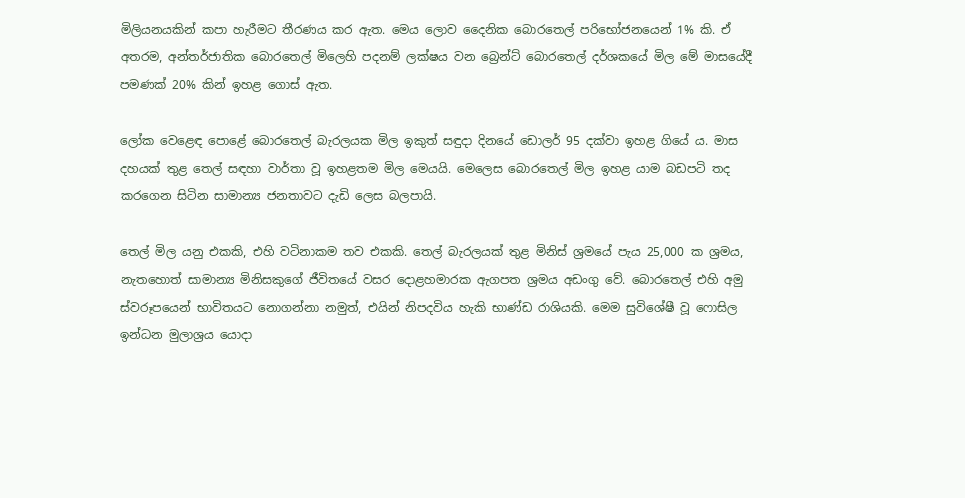මිලියනයකින් කපා හැරීමට තීරණය කර ඇත. මෙය ලොව දෛනික බොරතෙල් පරිභෝජනයෙන් 1% කි. ඒ අතරම, අන්තර්ජාතික බොරතෙල් මිලෙහි පදනම් ලක්ෂය වන බ්‍රෙන්ට් බොරතෙල් දර්ශකයේ මිල මේ මාසයේදී පමණක් 20% කින් ඉහළ ගොස් ඇත.

ලෝක වෙළෙඳ පොළේ බොරතෙල් බැරලයක මිල ඉකුත් සඳුදා දිනයේ ඩොලර් 95 දක්වා ඉහළ ගියේ ය. මාස දහයක් තුළ තෙල් සඳහා වාර්තා වූ ඉහළතම මිල මෙයයි. මෙලෙස බොරතෙල් මිල ඉහළ යාම බඩපටි තද කරගෙන සිටින සාමාන්‍ය ජනතාවට දැඩි ලෙස බලපායි.

තෙල් මිල යනු එකකි, එහි වටිනාකම තව එකකි. තෙල් බැරලයක් තුළ මිනිස් ශ්‍රමයේ පැය 25,000 ක ශ්‍රමය, නැතහොත් සාමාන්‍ය මිනිසකුගේ ජීවිතයේ වසර දොළහමාරක ඇගපත ශ්‍රමය අඩංගු වේ. බොරතෙල් එහි අමු ස්වරූපයෙන් භාවිතයට නොගන්නා නමුත්, එයින් නිපදවිය හැකි භාණ්ඩ රාශියකි. මෙම සුවිශේෂී වූ ෆොසිල ඉන්ධන මුලාශ්‍රය යොදා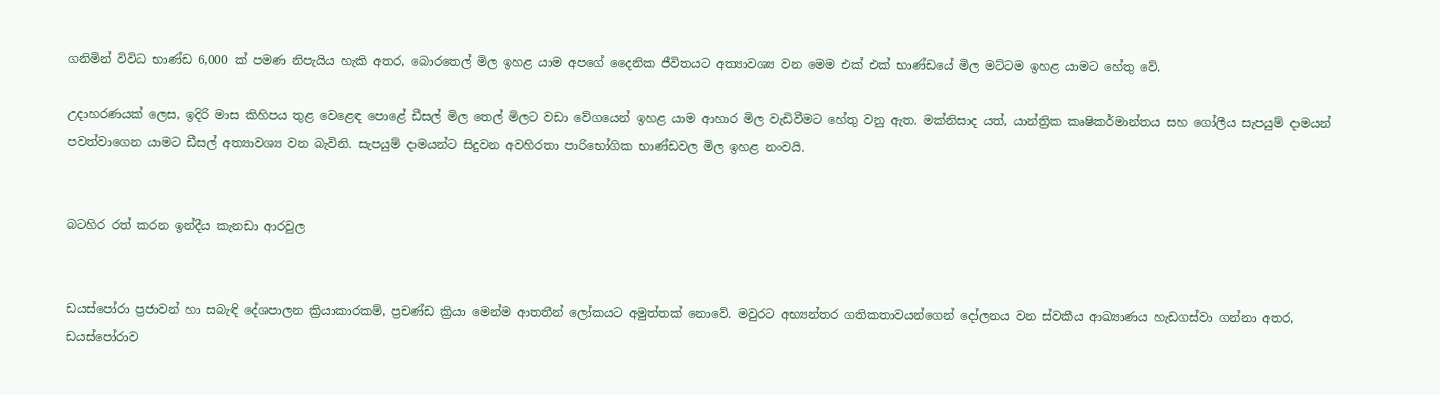ගනිමින් විවිධ භාණ්ඩ 6,000 ක් පමණ නිපැයිය හැකි අතර, බොරතෙල් මිල ඉහළ යාම අපගේ දෛනික ජීවිතයට අත්‍යාවශ්‍ය වන මෙම එක් එක් භාණ්ඩයේ මිල මට්ටම ඉහළ යාමට හේතු වේ.

උදාහරණයක් ලෙස, ඉදිරි මාස කිහිපය තුළ වෙළෙඳ පොළේ ඩීසල් මිල තෙල් මිලට වඩා වේගයෙන් ඉහළ යාම ආහාර මිල වැඩිවීමට හේතු වනු ඇත. මක්නිසාද යත්, යාන්ත්‍රික කෘෂිකර්මාන්තය සහ ගෝලීය සැපයුම් දාමයන් පවත්වාගෙන යාමට ඩීසල් අත්‍යාවශ්‍ය වන බැවිනි. සැපයුම් දාමයන්ට සිදුවන අවහිරතා පාරිභෝගික භාණ්ඩවල මිල ඉහළ නංවයි.


බටහිර රත් කරන ඉන්දීය කැනඩා ආරවුල


ඩයස්පෝරා ප්‍රජාවන් හා සබැඳි දේශපාලන ක්‍රියාකාරකම්, ප්‍රචණ්ඩ ක්‍රියා මෙන්ම ආතතීන් ලෝකයට අමුත්තක් නොවේ. මවුරට අභ්‍යන්තර ගතිකතාවයන්ගෙන් දෝලනය වන ස්වකීය ආඛ්‍යාණය හැඩගස්වා ගන්නා අතර, ඩයස්පෝරාව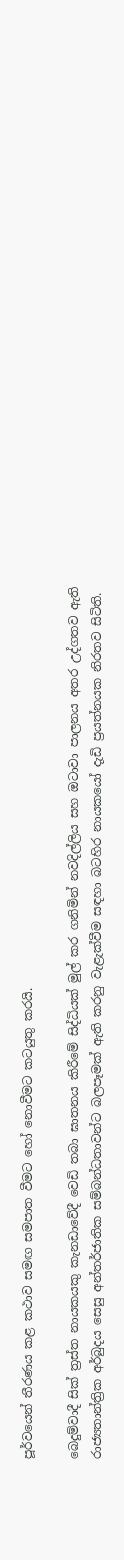පූර්වයෙන් තීරණය කළ කථාව සමඟ සමපාත වීමට හෝ නොවීමට කටයුතු කරයි.

බෙදුම්වාදී සික් ත්‍රස්ත නායකයකු කැනඩාවේදී වෙඩි තබා ඝාතනය කිරීමේ සිද්ධියක් මුල් කර ගනිමින් නවදිල්ලිය සහ ඔටාවා පාලනය අතර උද්ගතව ඇති රාජ්‍යතාන්ත්‍රික අර්බුදය සෙසු අන්තර්ජාතික සම්බන්ධතාවන්ට බලපෑමක් ඇති කරනු වැළැක්වීම සඳහා බටහිර නායකයෝ දැඩි ප්‍රයත්නයක නිරතව සිටිති.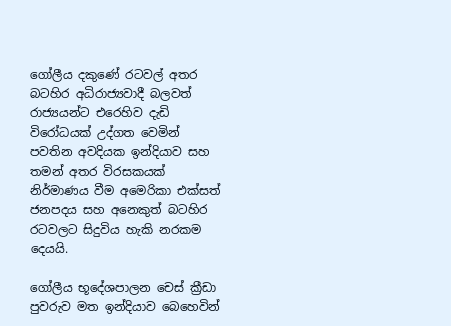ගෝලීය දකුණේ රටවල් අතර බටහිර අධිරාජ්‍යවාදී බලවත් රාජ්‍යයන්ට එරෙහිව දැඩි විරෝධයක් උද්ගත වෙමින් පවතින අවදියක ඉන්දියාව සහ තමන් අතර විරසකයක් නිර්මාණය වීම අමෙරිකා එක්සත් ජනපදය සහ අනෙකුත් බටහිර රටවලට සිදුවිය හැකි නරකම දෙයයි.

ගෝලීය භූදේශපාලන චෙස් ක්‍රීඩා පුවරුව මත ඉන්දියාව බෙහෙවින්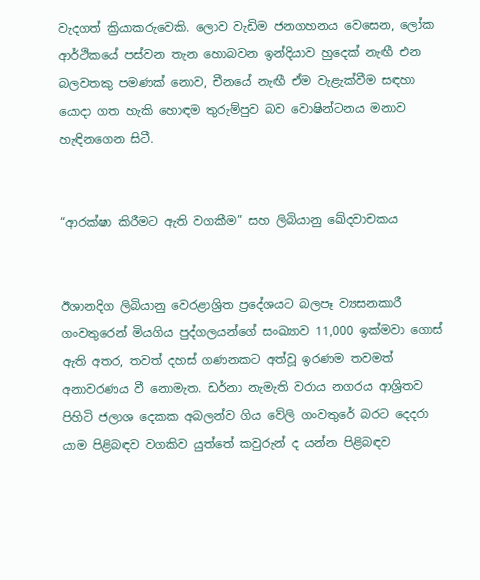වැදගත් ක්‍රියාකරුවෙකි. ලොව වැඩිම ජනගහනය වෙසෙන, ලෝක ආර්ථිකයේ පස්වන තැන හොබවන ඉන්දියාව හුදෙක් නැඟී එන බලවතකු පමණක් නොව, චීනයේ නැඟී ඒම වැළැක්වීම සඳහා යොදා ගත හැකි හොඳම තුරුම්පුව බව වොෂින්ටනය මනාව හැඳිනගෙන සිටී.


“ආරක්ෂා කිරීමට ඇති වගකීම” සහ ලිබියානු ඛේදවාචකය


ඊශානදිග ලිබියානු වෙරළාශ්‍රිත ප්‍රදේශයට බලපෑ ව්‍යසනකාරී ගංවතුරෙන් මියගිය පුද්ගලයන්ගේ සංඛ්‍යාව 11,000 ඉක්මවා ගොස් ඇති අතර, තවත් දහස් ගණනකට අත්වූ ඉරණම තවමත් අනාවරණය වී නොමැත. ඩර්නා නැමැති වරාය නගරය ආශ්‍රිතව පිහිටි ජලාශ දෙකක අබලන්ව ගිය වේලි ගංවතුරේ බරට දෙදරා යාම පිළිබඳව වගකිව යුත්තේ කවුරුන් ද යන්න පිළිබඳව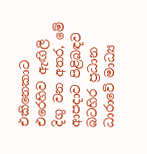එකිනෙකාට එරෙහිව ඇඟිලි දිගු වන අතර, මේ ආපදාව පිළිබඳව බටහිර ප්‍රධාන ධාරාවේ මාධ්‍ය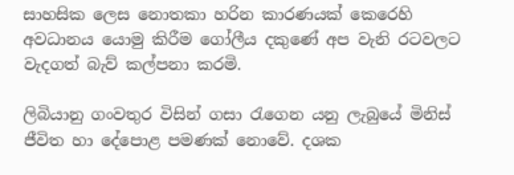සාහසික ලෙස නොතකා හරින කාරණයක් කෙරෙහි අවධානය යොමු කිරීම ගෝලීය දකුණේ අප වැනි රටවලට වැදගත් බැව් කල්පනා කරමි.

ලිබියානු ගංවතුර විසින් ගසා රැගෙන යනු ලැබුයේ මිනිස් ජීවිත හා දේපොළ පමණක් නොවේ. දශක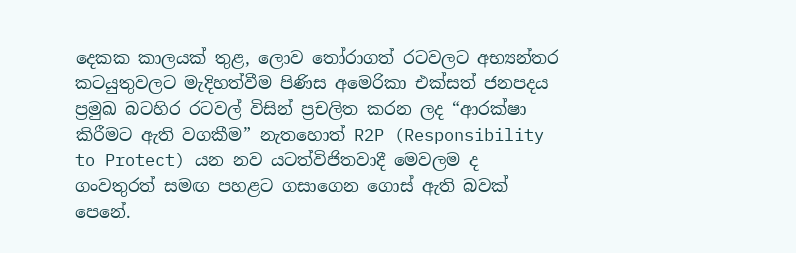දෙකක කාලයක් තුළ, ලොව තෝරාගත් රටවලට අභ්‍යන්තර කටයුතුවලට මැදිහත්වීම පිණිස අමෙරිකා එක්සත් ජනපදය ප්‍රමුඛ බටහිර රටවල් විසින් ප්‍රචලිත කරන ලද “ආරක්ෂා කිරීමට ඇති වගකීම” නැතහොත් R2P (Responsibility to Protect) යන නව යටත්විජිතවාදී මෙවලම ද ගංවතුරත් සමඟ පහළට ගසාගෙන ගොස් ඇති බවක් පෙනේ.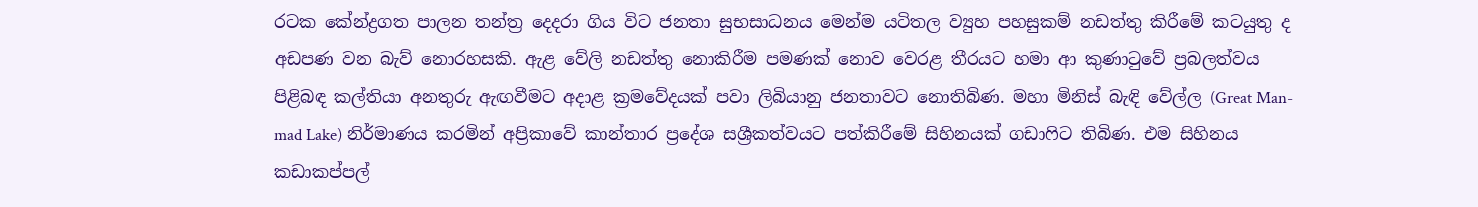රටක කේන්ද්‍රගත පාලන තන්ත්‍ර දෙදරා ගිය විට ජනතා සුභසාධනය මෙන්ම යටිතල ව්‍යුහ පහසුකම් නඩත්තු කිරීමේ කටයුතු ද අඩපණ වන බැව් නොරහසකි. ඇළ වේලි නඩත්තු නොකිරීම පමණක් නොව වෙරළ තීරයට හමා ආ කුණාටුවේ ප්‍රබලත්වය පිළිබඳ කල්තියා අනතුරු ඇඟවීමට අදාළ ක්‍රමවේදයක් පවා ලිබියානු ජනතාවට නොතිබිණ. මහා මිනිස් බැඳි වේල්ල (Great Man-mad Lake) නිර්මාණය කරමින් අප්‍රිකාවේ කාන්තාර ප්‍රදේශ සශ්‍රීකත්වයට පත්කිරීමේ සිහිනයක් ගඩාෆිට තිබිණ. එම සිහිනය කඩාකප්පල්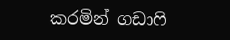කරමින් ගඩාෆි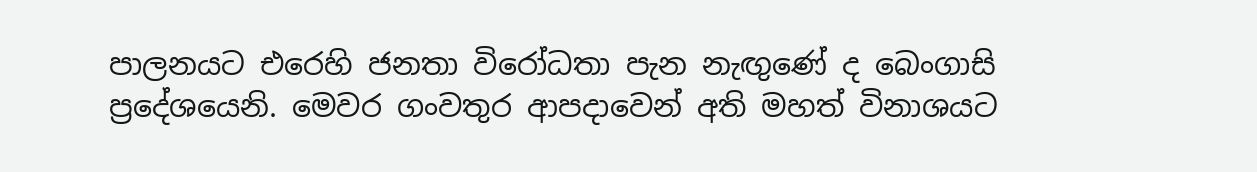පාලනයට එරෙහි ජනතා විරෝධතා පැන නැඟුණේ ද බෙංගාසි ප්‍රදේශයෙනි. මෙවර ගංවතුර ආපදාවෙන් අති මහත් විනාශයට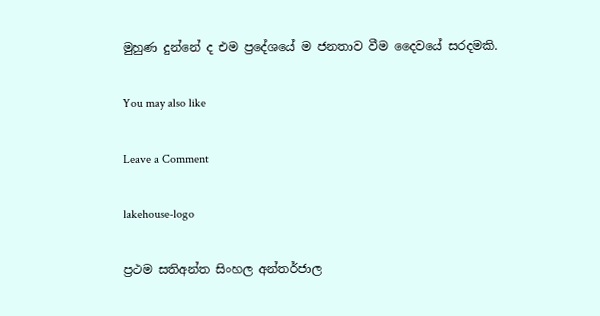මුහුණ දුන්නේ ද එම ප්‍රදේශයේ ම ජනතාව වීම දෛවයේ සරදමකි.

You may also like

Leave a Comment

lakehouse-logo

ප්‍රථම සතිඅන්ත සිංහල අන්තර්ජාල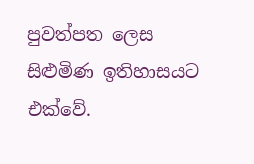පුවත්පත ලෙස සිළුමිණ ඉතිහාසයට එක්වේ.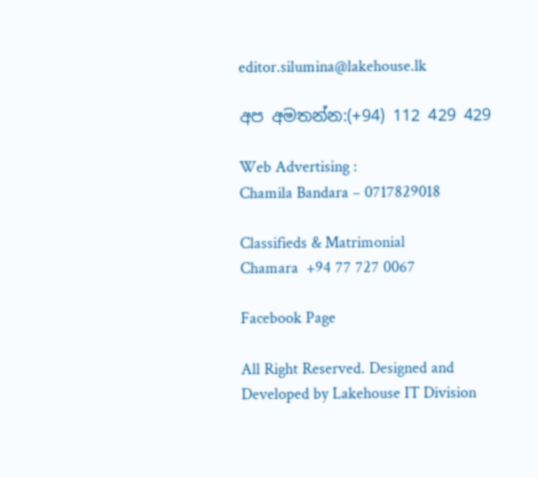editor.silumina@lakehouse.lk

අප අමතන්න:(+94) 112 429 429

Web Advertising :
Chamila Bandara – 0717829018

Classifieds & Matrimonial
Chamara  +94 77 727 0067

Facebook Page

All Right Reserved. Designed and Developed by Lakehouse IT Division